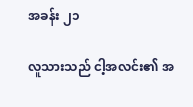အခန်း ၂၁

လူသားသည် ငါ့အလင်း၏ အ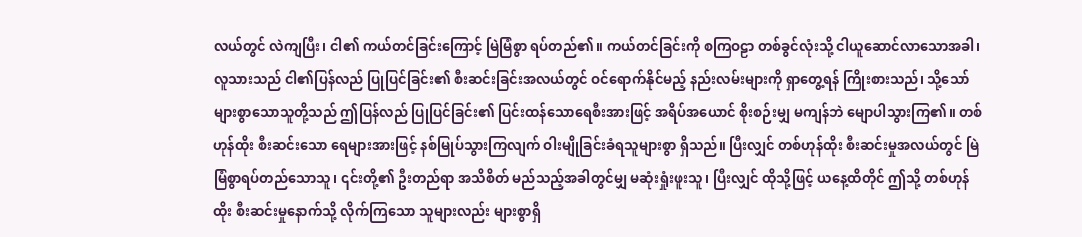လယ်တွင် လဲကျပြီး၊ ငါ၏ ကယ်တင်ခြင်းကြောင့် မြဲမြံစွာ ရပ်တည်၏။ ကယ်တင်ခြင်းကို စကြဝဠာ တစ်ခွင်လုံးသို့ ငါယူဆောင်လာသောအခါ၊ လူသားသည် ငါ၏ပြန်လည် ပြုပြင်ခြင်း၏ စီးဆင်းခြင်းအလယ်တွင် ဝင်ရောက်နိုင်မည့် နည်းလမ်းများကို ရှာတွေ့ရန် ကြိုးစားသည်၊ သို့သော် များစွာသောသူတို့သည် ဤပြန်လည် ပြုပြင်ခြင်း၏ ပြင်းထန်သောရေစီးအားဖြင့် အရိပ်အယောင် စိုးစဉ်းမျှ မကျန်ဘဲ မျောပါသွားကြ၏။ တစ်ဟုန်ထိုး စီးဆင်းသော ရေများအားဖြင့် နစ်မြုပ်သွားကြလျက် ဝါးမျိုခြင်းခံရသူများစွာ ရှိသည်။ ပြီးလျှင် တစ်ဟုန်ထိုး စီးဆင်းမှုအလယ်တွင် မြဲမြံစွာရပ်တည်သောသူ၊ ၎င်းတို့၏ ဦးတည်ရာ အသိစိတ် မည်သည့်အခါတွင်မျှ မဆုံးရှုံးဖူးသူ၊ ပြီးလျှင် ထိုသို့ဖြင့် ယနေ့ထိတိုင် ဤသို့ တစ်ဟုန်ထိုး စီးဆင်းမှုနောက်သို့ လိုက်ကြသော သူများလည်း များစွာရှိ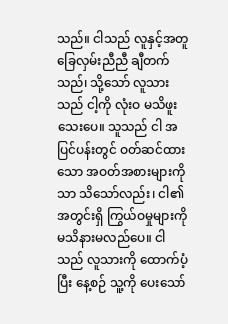သည်။ ငါသည် လူနှင့်အတူ ခြေလှမ်းညီညီ ချီတက်သည်၊ သို့သော် လူသားသည် ငါ့ကို လုံးဝ မသိဖူးသေးပေ။ သူသည် ငါ အပြင်ပန်းတွင် ဝတ်ဆင်ထားသော အဝတ်အစားများကိုသာ သိသော်လည်း၊ ငါ၏အတွင်းရှိ ကြွယ်ဝမှုများကို မသိနားမလည်ပေ။ ငါသည် လူသားကို ထောက်ပံ့ပြီး နေ့စဉ် သူ့ကို ပေးသော်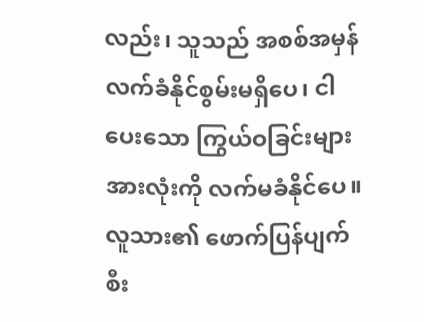လည်း၊ သူသည် အစစ်အမှန် လက်ခံနိုင်စွမ်းမရှိပေ၊ ငါပေးသော ကြွယ်ဝခြင်းများအားလုံးကို လက်မခံနိုင်ပေ။ လူသား၏ ဖောက်ပြန်ပျက်စီး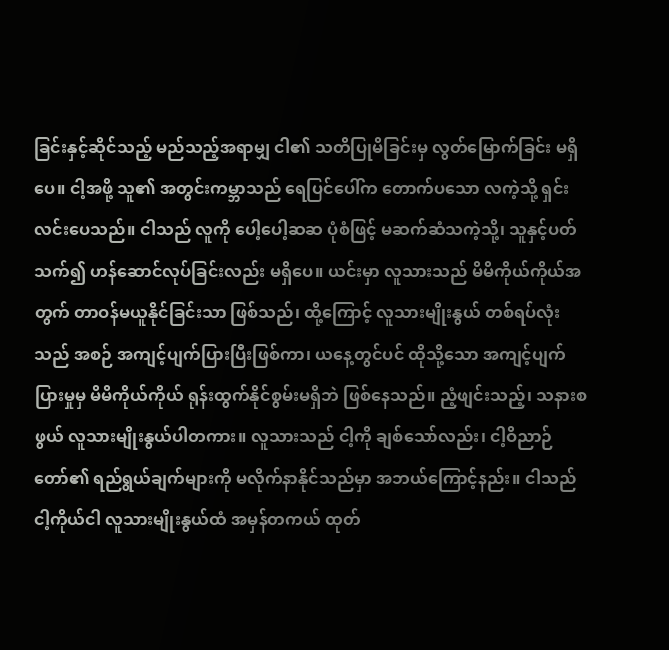ခြင်းနှင့်ဆိုင်သည့် မည်သည့်အရာမျှ ငါ၏ သတိပြုမိခြင်းမှ လွတ်မြောက်ခြင်း မရှိပေ။ ငါ့အဖို့ သူ၏ အတွင်းကမ္ဘာသည် ရေပြင်ပေါ်က တောက်ပသော လကဲ့သို့ ရှင်းလင်းပေသည်။ ငါသည် လူကို ပေါ့ပေါ့ဆဆ ပုံစံဖြင့် မဆက်ဆံသကဲ့သို့၊ သူနှင့်ပတ်သက်၍ ဟန်ဆောင်လုပ်ခြင်းလည်း မရှိပေ။ ယင်းမှာ လူသားသည် မိမိကိုယ်ကိုယ်အတွက် တာဝန်မယူနိုင်ခြင်းသာ ဖြစ်သည်၊ ထို့ကြောင့် လူသားမျိုးနွယ် တစ်ရပ်လုံးသည် အစဉ် အကျင့်ပျက်ပြားပြီးဖြစ်ကာ၊ ယနေ့တွင်ပင် ထိုသို့သော အကျင့်ပျက်ပြားမှုမှ မိမိကိုယ်ကိုယ် ရုန်းထွက်နိုင်စွမ်းမရှိဘဲ ဖြစ်နေသည်။ ညံ့ဖျင်းသည့်၊ သနားစဖွယ် လူသားမျိုးနွယ်ပါတကား။ လူသားသည် ငါ့ကို ချစ်သော်လည်း၊ ငါ့ဝိညာဉ်တော်၏ ရည်ရွယ်ချက်များကို မလိုက်နာနိုင်သည်မှာ အဘယ်ကြောင့်နည်း။ ငါသည် ငါ့ကိုယ်ငါ လူသားမျိုးနွယ်ထံ အမှန်တကယ် ထုတ်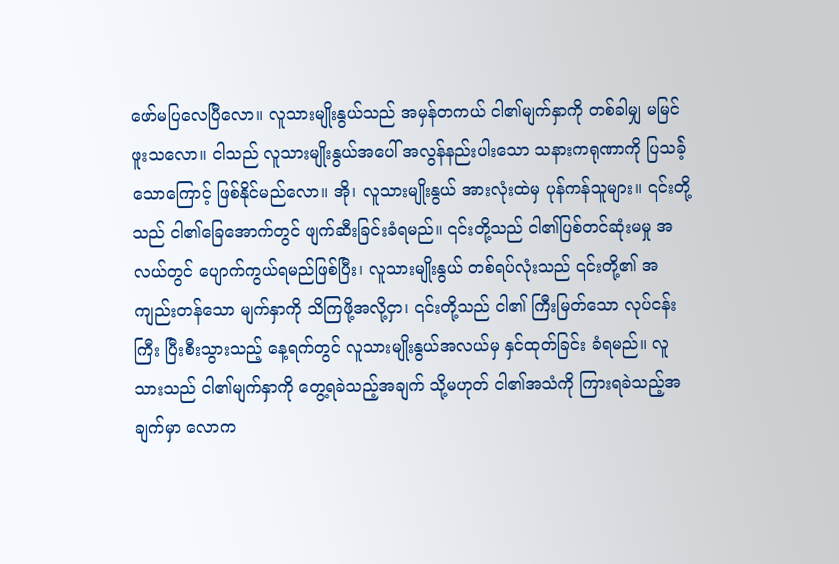ဖော်မပြလေပြီလော။ လူသားမျိုးနွယ်သည် အမှန်တကယ် ငါ၏မျက်နှာကို တစ်ခါမျှ မမြင်ဖူးသလော။ ငါသည် လူသားမျိုးနွယ်အပေါ် အလွန်နည်းပါးသော သနားကရုဏာကို ပြသခဲ့်သောကြောင့် ဖြစ်နိုင်မည်လော။ အို၊ လူသားမျိုးနွယ် အားလုံးထဲမှ ပုန်ကန်သူများ။ ၎င်းတို့သည် ငါ၏ခြေအောက်တွင် ဖျက်ဆီးခြင်းခံရမည်။ ၎င်းတို့သည် ငါ၏ပြစ်တင်ဆုံးမမှု အလယ်တွင် ပျောက်ကွယ်ရမည်ဖြစ်ပြီး၊ လူသားမျိုးနွယ် တစ်ရပ်လုံးသည် ၎င်းတို့၏ အကျည်းတန်သော မျက်နှာကို သိကြဖို့အလို့ငှာ၊ ၎င်းတို့သည် ငါ၏ ကြီးမြတ်သော လုပ်ငန်းကြီး ပြီးစီးသွားသည့် နေ့ရက်တွင် လူသားမျိုးနွယ်အလယ်မှ နှင်ထုတ်ခြင်း ခံရမည်။ လူသားသည် ငါ၏မျက်နှာကို တွေ့ရခဲသည့်အချက် သို့မဟုတ် ငါ၏အသံကို ကြားရခဲသည့်အချက်မှာ လောက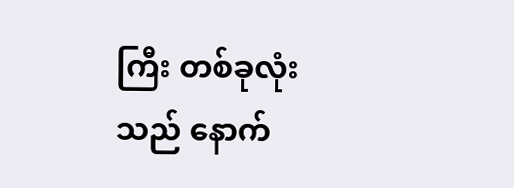ကြီး တစ်ခုလုံးသည် နောက်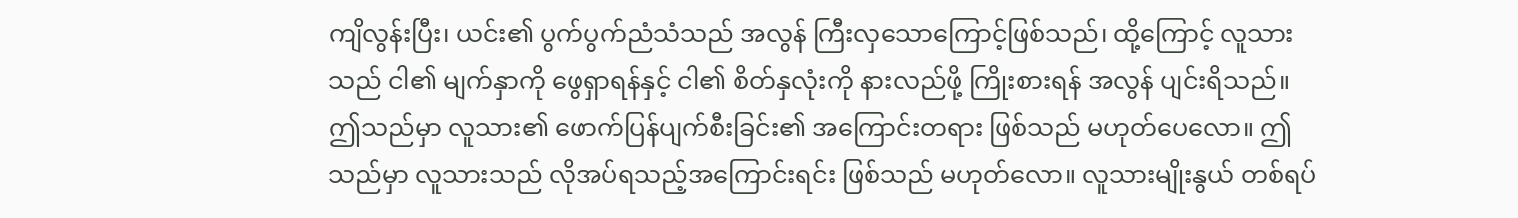ကျိလွန်းပြီး၊ ယင်း၏ ပွက်ပွက်ညံသံသည် အလွန် ကြီးလှသောကြောင့်ဖြစ်သည်၊ ထို့ကြောင့် လူသားသည် ငါ၏ မျက်နှာကို ဖွေရှာရန်နှင့် ငါ၏ စိတ်နှလုံးကို နားလည်ဖို့ ကြိုးစားရန် အလွန် ပျင်းရိသည်။ ဤသည်မှာ လူသား၏ ဖောက်ပြန်ပျက်စီးခြင်း၏ အကြောင်းတရား ဖြစ်သည် မဟုတ်ပေလော။ ဤသည်မှာ လူသားသည် လိုအပ်ရသည့်အကြောင်းရင်း ဖြစ်သည် မဟုတ်လော။ လူသားမျိုးနွယ် တစ်ရပ်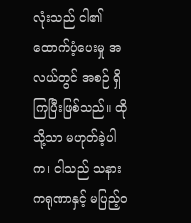လုံးသည် ငါ၏ ထောက်ပံ့ပေးမှု အလယ်တွင် အစဉ် ရှိကြပြီးဖြစ်သည်။ ထိုသို့သာ မဟုတ်ခဲ့ပါက၊ ငါသည် သနားကရုဏာနှင့် မပြည့်ဝ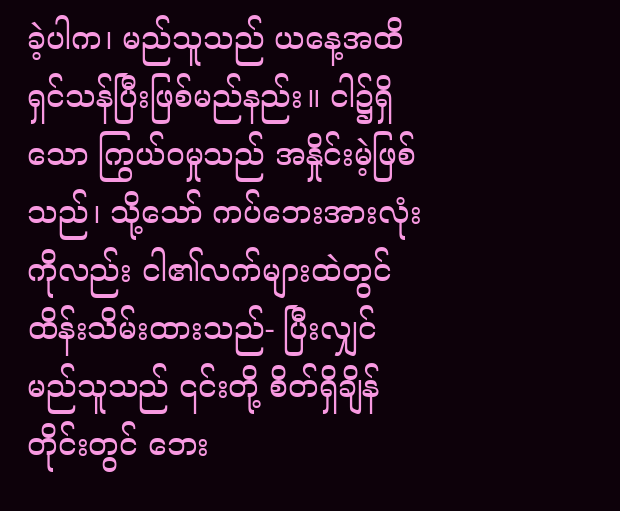ခဲ့ပါက၊ မည်သူသည် ယနေ့အထိ ရှင်သန်ပြီးဖြစ်မည်နည်း။ ငါ၌ရှိသော ကြွယ်ဝမှုသည် အနှိုင်းမဲ့ဖြစ်သည်၊ သို့သော် ကပ်ဘေးအားလုံးကိုလည်း ငါ၏လက်များထဲတွင် ထိန်းသိမ်းထားသည်- ပြီးလျှင် မည်သူသည် ၎င်းတို့ စိတ်ရှိချိန်တိုင်းတွင် ဘေး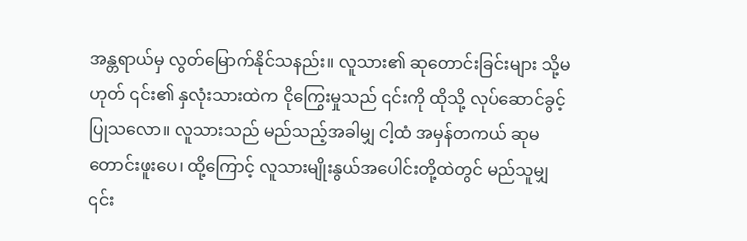အန္တရာယ်မှ လွတ်မြောက်နိုင်သနည်း။ လူသား၏ ဆုတောင်းခြင်းများ သို့မဟုတ် ၎င်း၏ နှလုံးသားထဲက ငိုကြွေးမှုသည် ၎င်းကို ထိုသို့ လုပ်ဆောင်ခွင့်ပြုသလော။ လူသားသည် မည်သည့်အခါမျှ ငါ့ထံ အမှန်တကယ် ဆုမတောင်းဖူးပေ၊ ထို့ကြောင့် လူသားမျိုးနွယ်အပေါင်းတို့ထဲတွင် မည်သူမျှ ၎င်း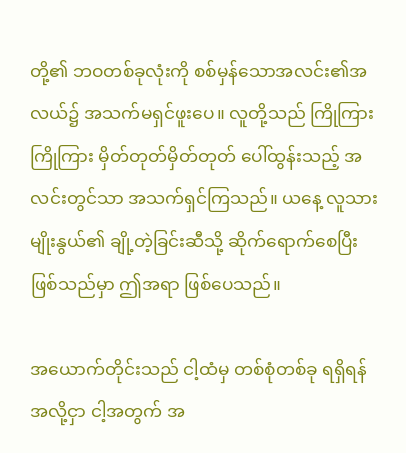တို့၏ ဘဝတစ်ခုလုံးကို စစ်မှန်သောအလင်း၏အလယ်၌ အသက်မရှင်ဖူးပေ။ လူတို့သည် ကြိုကြား ကြိုကြား မှိတ်တုတ်မှိတ်တုတ် ပေါ်ထွန်းသည့် အလင်းတွင်သာ အသက်ရှင်ကြသည်။ ယနေ့ လူသားမျိုးနွယ်၏ ချို့တဲ့ခြင်းဆီသို့ ဆိုက်ရောက်စေပြီးဖြစ်သည်မှာ ဤအရာ ဖြစ်ပေသည်။

အယောက်တိုင်းသည် ငါ့ထံမှ တစ်စုံတစ်ခု ရရှိရန်အလို့ငှာ ငါ့အတွက် အ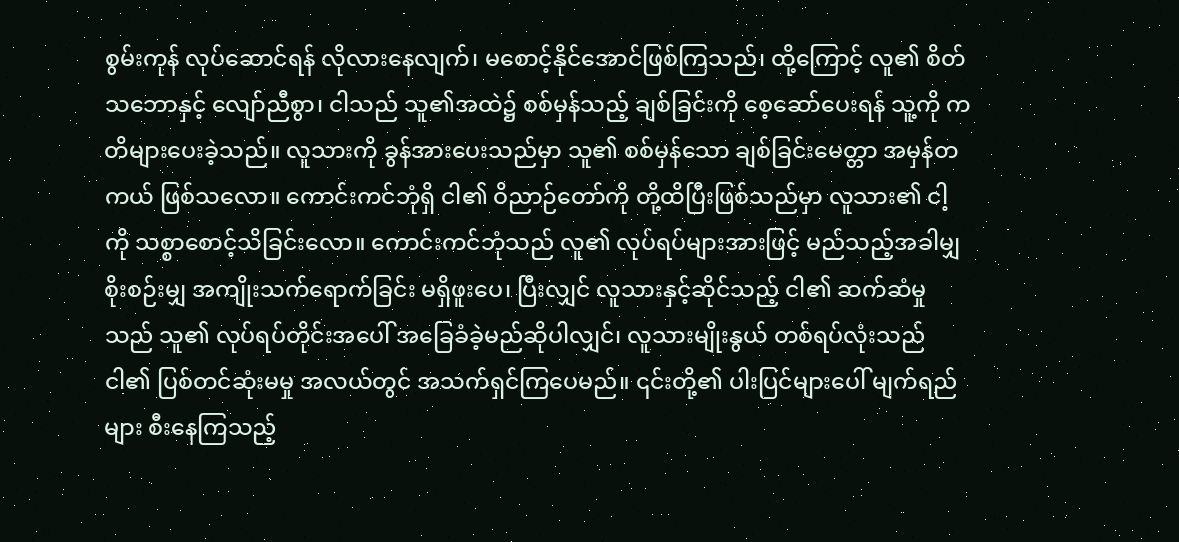စွမ်းကုန် လုပ်ဆောင်ရန် လိုလားနေလျက်၊ မစောင့်နိုင်အောင်ဖြစ်ကြသည်၊ ထို့ကြောင့် လူ၏ စိတ်သဘောနှင့် လျော်ညီစွာ၊ ငါသည် သူ၏အထဲ၌ စစ်မှန်သည့် ချစ်ခြင်းကို စေ့ဆော်ပေးရန် သူ့ကို ကတိများပေးခဲ့သည်။ လူသားကို ခွန်အားပေးသည်မှာ သူ၏ စစ်မှန်သော ချစ်ခြင်းမေတ္တာ အမှန်တကယ် ဖြစ်သလော။ ကောင်းကင်ဘုံရှိ ငါ၏ ဝိညာဉ်တော်ကို တို့ထိပြီးဖြစ်သည်မှာ လူသား၏ ငါ့ကို သစ္စာစောင့်သိခြင်းလော။ ကောင်းကင်ဘုံသည် လူ၏ လုပ်ရပ်များအားဖြင့် မည်သည့်အခါမျှ စိုးစဉ်းမျှ အကျိုးသက်ရောက်ခြင်း မရှိဖူးပေ၊ ပြီးလျှင် လူသားနှင့်ဆိုင်သည့် ငါ၏ ဆက်ဆံမှုသည် သူ၏ လုပ်ရပ်တိုင်းအပေါ် အခြေခံခဲ့မည်ဆိုပါလျှင်၊ လူသားမျိုးနွယ် တစ်ရပ်လုံးသည် ငါ၏ ပြစ်တင်ဆုံးမမှု အလယ်တွင် အသက်ရှင်ကြပေမည်။ ၎င်းတို့၏ ပါးပြင်များပေါ် မျက်ရည်များ စီးနေကြသည့်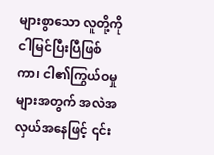များစွာသော လူတို့ကို ငါမြင်ပြီးပြီဖြစ်ကာ၊ ငါ၏ကြွယ်ဝမှုများအတွက် အလဲအလှယ်အနေဖြင့် ၎င်း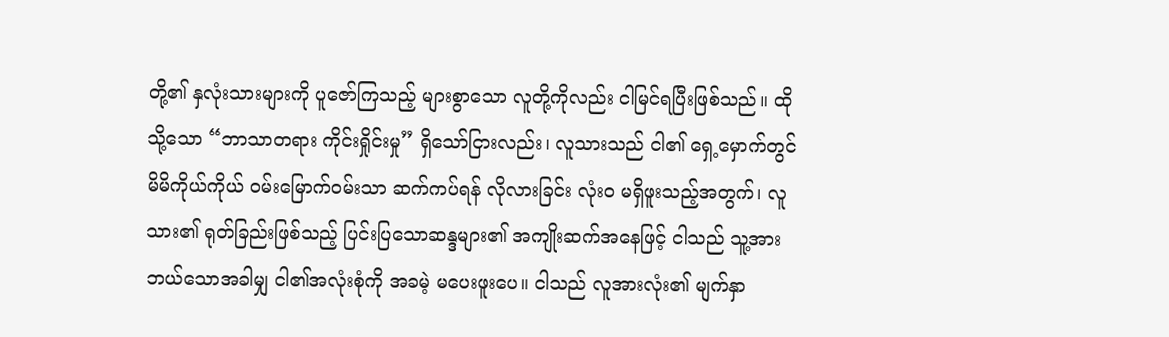တို့၏ နှလုံးသားများကို ပူဇော်ကြသည့် များစွာသော လူတို့ကိုလည်း ငါမြင်ရပြီးဖြစ်သည်။ ထိုသို့သော “ဘာသာတရား ကိုင်းရှိုင်းမှု” ရှိသော်ငြားလည်း၊ လူသားသည် ငါ၏ ရှေ့မှောက်တွင် မိမိကိုယ်ကိုယ် ဝမ်းမြောက်ဝမ်းသာ ဆက်ကပ်ရန် လိုလားခြင်း လုံးဝ မရှိဖူးသည့်အတွက်၊ လူသား၏ ရုတ်ခြည်းဖြစ်သည့် ပြင်းပြသောဆန္ဒများ၏ အကျိုးဆက်အနေဖြင့် ငါသည် သူ့အား ဘယ်သောအခါမျှ ငါ၏အလုံးစုံကို အခမဲ့ မပေးဖူးပေ။ ငါသည် လူအားလုံး၏ မျက်နှာ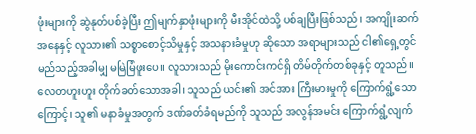ဖုံးများကို ဆွဲနုတ်ပစ်ခဲ့ပြီး ဤမျက်နှာဖုံးများကို မီးအိုင်ထဲသို့ ပစ်ချပြီးဖြစ်သည်၊ အကျိုးဆက်အနေနှင့် လူသား၏ သစ္စာစောင့်သိမှုနှင့် အသနားခံမှုဟု ဆိုသော အရာများသည် ငါ၏ရှေ့တွင် မည်သည့်အခါမျှ မမြဲမြံဖူးပေ။ လူသားသည် မိုးကောင်းကင်ရှိ တိမ်တိုက်တစ်ခုနှင့် တူသည်။ လေတဟူးဟူး တိုက်ခတ်သောအခါ၊ သူသည် ယင်း၏ အင်အား ကြီးမားမှုကို ကြောက်ရွံ့သောကြောင့်၊ သူ၏ မနာခံမှုအတွက် ဒဏ်ခတ်ခံရမည်ကို သူသည် အလွန်အမင်း ကြောက်ရွံ့လျက်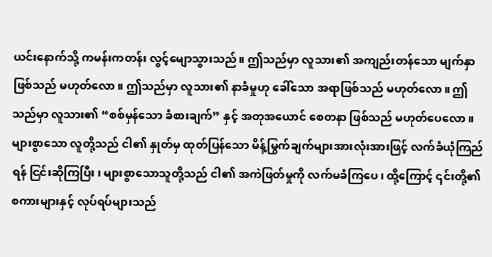ယင်းနောက်သို့ ကမန်းကတန်း လွင့်မျောသွားသည်။ ဤသည်မှာ လူသား၏ အကျည်းတန်သော မျက်နှာဖြစ်သည် မဟုတ်လော။ ဤသည်မှာ လူသား၏ နာခံမှုဟု ခေါ်သော အရာဖြစ်သည် မဟုတ်လော။ ဤသည်မှာ လူသား၏ “စစ်မှန်သော ခံစားချက်” နှင့် အတုအယောင် စေတနာ ဖြစ်သည် မဟုတ်ပေလော။ များစွာသော လူတို့သည် ငါ၏ နှုတ်မှ ထုတ်ပြန်သော မိန့်မြွက်ချက်များအားလုံးအားဖြင့် လက်ခံယုံကြည်ရန် ငြင်းဆိုကြပြီး၊ များစွာသောသူတို့သည် ငါ၏ အကဲဖြတ်မှုကို လက်မခံကြပေ၊ ထို့ကြောင့် ၎င်းတို့၏ စကားများနှင့် လုပ်ရပ်များသည်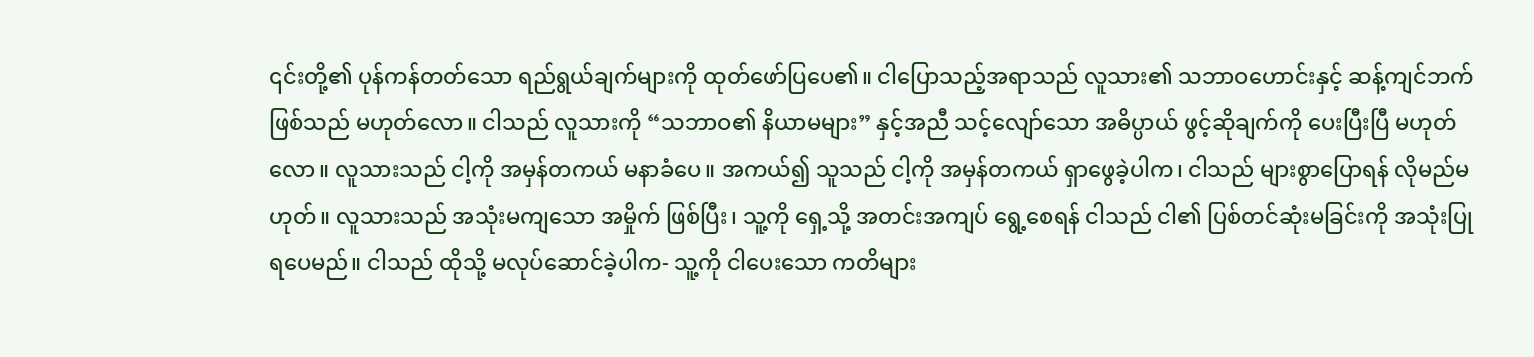၎င်းတို့၏ ပုန်ကန်တတ်သော ရည်ရွယ်ချက်များကို ထုတ်ဖော်ပြပေ၏။ ငါပြောသည့်အရာသည် လူသား၏ သဘာဝဟောင်းနှင့် ဆန့်ကျင်ဘက်ဖြစ်သည် မဟုတ်လော။ ငါသည် လူသားကို “သဘာဝ၏ နိယာမများ” နှင့်အညီ သင့်လျော်သော အဓိပ္ပာယ် ဖွင့်ဆိုချက်ကို ပေးပြီးပြီ မဟုတ်လော။ လူသားသည် ငါ့ကို အမှန်တကယ် မနာခံပေ။ အကယ်၍ သူသည် ငါ့ကို အမှန်တကယ် ရှာဖွေခဲ့ပါက၊ ငါသည် များစွာပြောရန် လိုမည်မဟုတ်။ လူသားသည် အသုံးမကျသော အမှိုက် ဖြစ်ပြီး၊ သူ့ကို ရှေ့သို့ အတင်းအကျပ် ရွေ့စေရန် ငါသည် ငါ၏ ပြစ်တင်ဆုံးမခြင်းကို အသုံးပြုရပေမည်။ ငါသည် ထိုသို့ မလုပ်ဆောင်ခဲ့ပါက- သူ့ကို ငါပေးသော ကတိများ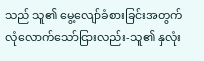သည် သူ၏ မွေ့လျော်ခံစားခြင်းအတွက် လုံလောက်သော်ငြားလည်း-သူ၏ နှလုံး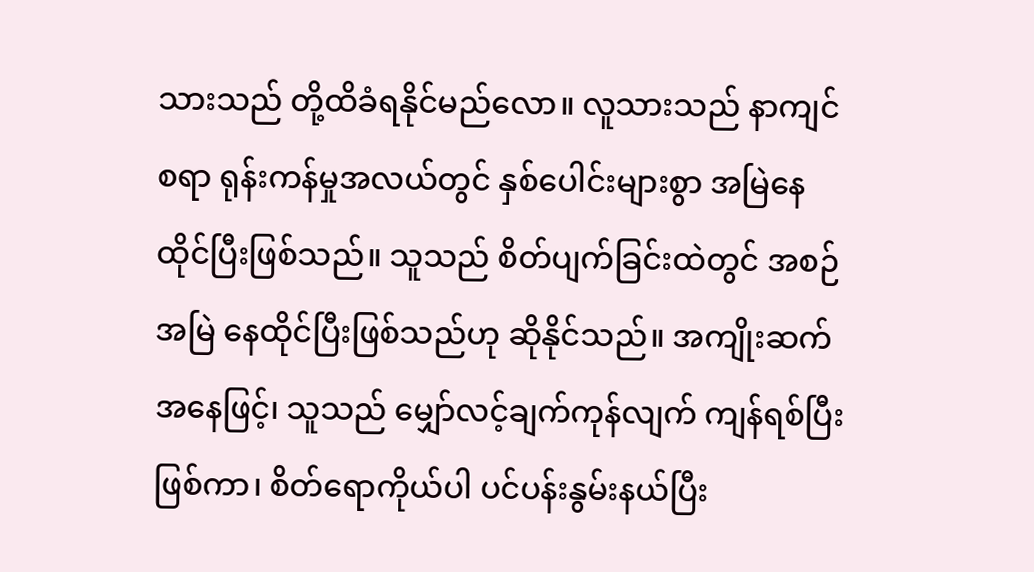သားသည် တို့ထိခံရနိုင်မည်လော။ လူသားသည် နာကျင်စရာ ရုန်းကန်မှုအလယ်တွင် နှစ်ပေါင်းများစွာ အမြဲနေထိုင်ပြီးဖြစ်သည်။ သူသည် စိတ်ပျက်ခြင်းထဲတွင် အစဉ်အမြဲ နေထိုင်ပြီးဖြစ်သည်ဟု ဆိုနိုင်သည်။ အကျိုးဆက်အနေဖြင့်၊ သူသည် မျှော်လင့်ချက်ကုန်လျက် ကျန်ရစ်ပြီးဖြစ်ကာ၊ စိတ်ရောကိုယ်ပါ ပင်ပန်းနွမ်းနယ်ပြီး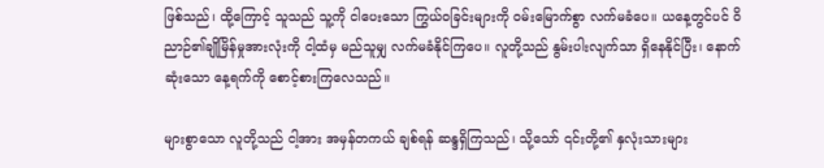ဖြစ်သည်၊ ထို့ကြောင့် သူသည် သူ့ကို ငါပေးသော ကြွယ်ဝခြင်းများကို ဝမ်းမြောက်စွာ လက်မခံပေ။ ယနေ့တွင်ပင် ဝိညာဉ်၏ချိုမြိန်မှုအားလုံးကို ငါ့ထံမှ မည်သူမျှ လက်မခံနိုင်ကြပေ။ လူတို့သည် နွမ်းပါးလျက်သာ ရှိနေနိုင်ပြီး၊ နောက်ဆုံးသော နေ့ရက်ကို စောင့်စားကြလေသည်။

များစွာသော လူတို့သည် ငါ့အား အမှန်တကယ် ချစ်ရန် ဆန္ဒရှိကြသည်၊ သို့သော် ၎င်းတို့၏ နှလုံးသားများ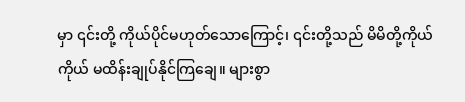မှာ ၎င်းတို့ ကိုယ်ပိုင်မဟုတ်သောကြောင့်၊ ၎င်းတို့သည် မိမိတို့ကိုယ်ကိုယ် မထိန်းချုပ်နိုင်ကြချေ။ များစွာ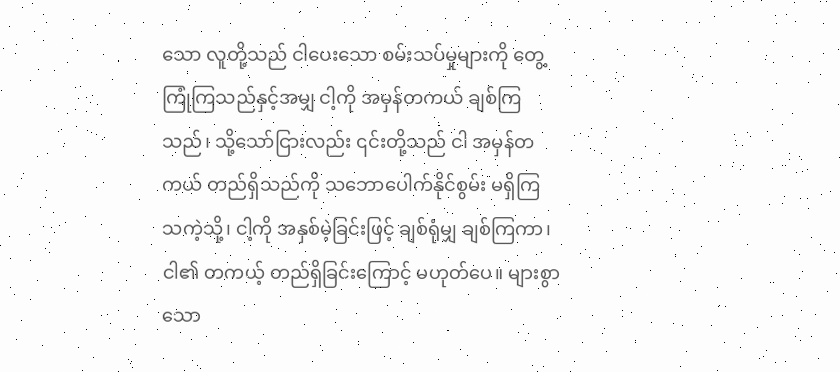သော လူတို့သည် ငါပေးသော စမ်းသပ်မှုများကို တွေ့ကြုံကြသည်နှင့်အမျှ ငါ့ကို အမှန်တကယ် ချစ်ကြသည်၊ သို့သော်ငြားလည်း ၎င်းတို့သည် ငါ အမှန်တကယ် တည်ရှိသည်ကို သဘောပေါက်နိုင်စွမ်း မရှိကြသကဲ့သို့၊ ငါ့ကို အနှစ်မဲ့ခြင်းဖြင့် ချစ်ရုံမျှ ချစ်ကြကာ၊ ငါ၏ တကယ့် တည်ရှိခြင်းကြောင့် မဟုတ်ပေ။ များစွာသော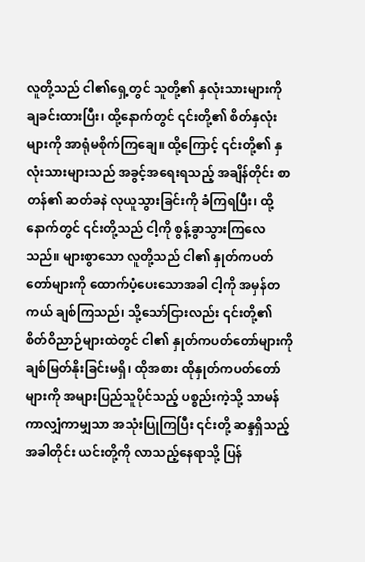လူတို့သည် ငါ၏ရှေ့တွင် သူတို့၏ နှလုံးသားများကို ချခင်းထားပြီး၊ ထို့နောက်တွင် ၎င်းတို့၏ စိတ်နှလုံးများကို အာရုံမစိုက်ကြချေ။ ထို့ကြောင့် ၎င်းတို့၏ နှလုံးသားများသည် အခွင့်အရေးရသည့် အချိန်တိုင်း စာတန်၏ ဆတ်ခနဲ လုယူသွားခြင်းကို ခံကြရပြီး၊ ထို့နောက်တွင် ၎င်းတို့သည် ငါ့ကို စွန့်ခွာသွားကြလေသည်။ များစွာသော လူတို့သည် ငါ၏ နှုတ်ကပတ်တော်များကို ထောက်ပံ့ပေးသောအခါ ငါ့ကို အမှန်တကယ် ချစ်ကြသည်၊ သို့သော်ငြားလည်း ၎င်းတို့၏ စိတ်ဝိညာဉ်များထဲတွင် ငါ၏ နှုတ်ကပတ်တော်များကို ချစ်မြတ်နိုးခြင်းမရှိ၊ ထိုအစား ထိုနှုတ်ကပတ်တော်များကို အများပြည်သူပိုင်သည့် ပစ္စည်းကဲ့သို့ သာမန်ကာလျှံကာမျှသာ အသုံးပြုကြပြီး ၎င်းတို့ ဆန္ဒရှိသည့်အခါတိုင်း ယင်းတို့ကို လာသည့်နေရာသို့ ပြန်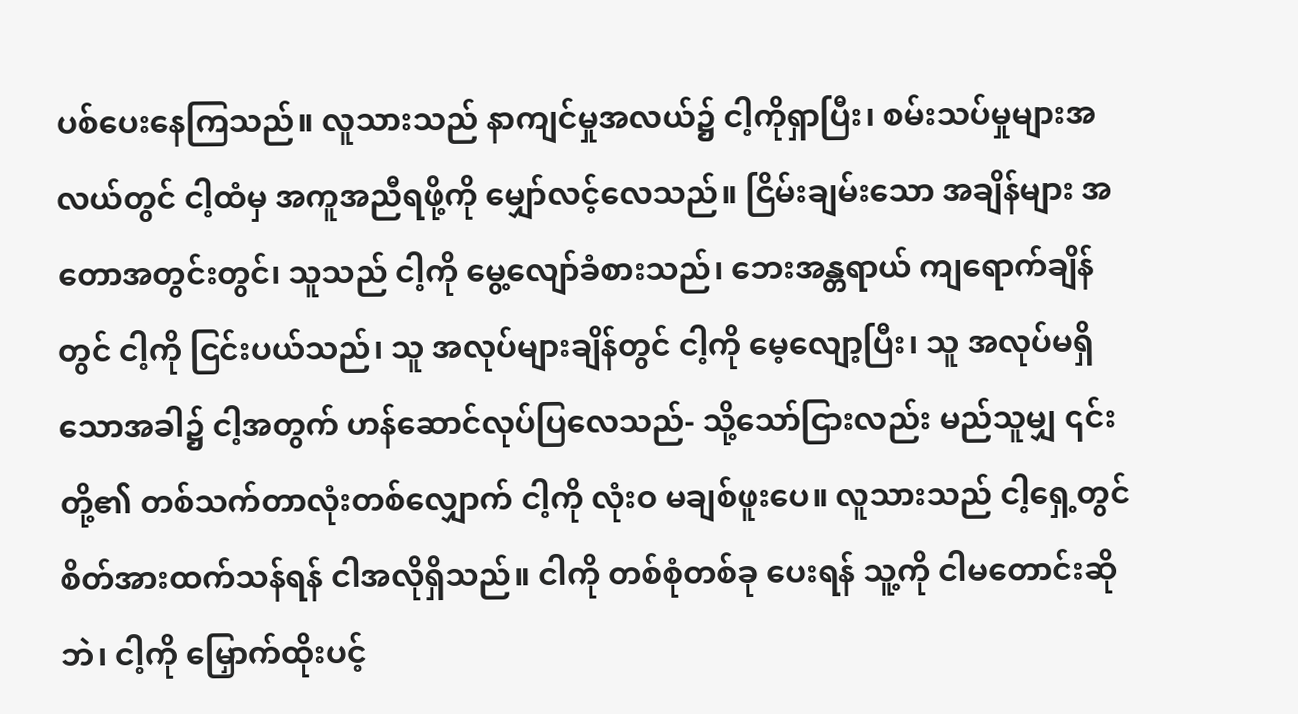ပစ်ပေးနေကြသည်။ လူသားသည် နာကျင်မှုအလယ်၌ ငါ့ကိုရှာပြီး၊ စမ်းသပ်မှုများအလယ်တွင် ငါ့ထံမှ အကူအညီရဖို့ကို မျှော်လင့်လေသည်။ ငြိမ်းချမ်းသော အချိန်များ အတောအတွင်းတွင်၊ သူသည် ငါ့ကို မွေ့လျော်ခံစားသည်၊ ဘေးအန္တရာယ် ကျရောက်ချိန်တွင် ငါ့ကို ငြင်းပယ်သည်၊ သူ အလုပ်များချိန်တွင် ငါ့ကို မေ့လျော့ပြီး၊ သူ အလုပ်မရှိသောအခါ၌ ငါ့အတွက် ဟန်ဆောင်လုပ်ပြလေသည်- သို့သော်ငြားလည်း မည်သူမျှ ၎င်းတို့၏ တစ်သက်တာလုံးတစ်လျှောက် ငါ့ကို လုံးဝ မချစ်ဖူးပေ။ လူသားသည် ငါ့ရှေ့တွင် စိတ်အားထက်သန်ရန် ငါအလိုရှိသည်။ ငါကို တစ်စုံတစ်ခု ပေးရန် သူ့ကို ငါမတောင်းဆိုဘဲ၊ ငါ့ကို မြှောက်ထိုးပင့်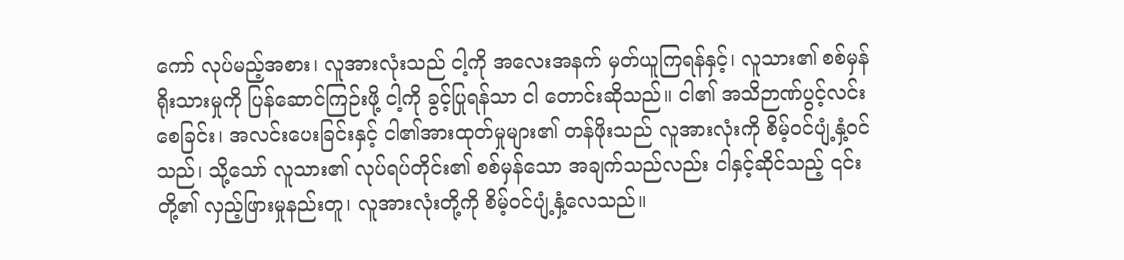ကော် လုပ်မည့်အစား၊ လူအားလုံးသည် ငါ့ကို အလေးအနက် မှတ်ယူကြရန်နှင့်၊ လူသား၏ စစ်မှန်ရိုးသားမှုကို ပြန်ဆောင်ကြဉ်းဖို့ ငါ့ကို ခွင့်ပြုရန်သာ ငါ တောင်းဆိုသည်။ ငါ၏ အသိဉာဏ်ပွင့်လင်းစေခြင်း၊ အလင်းပေးခြင်းနှင့် ငါ၏အားထုတ်မှုများ၏ တန်ဖိုးသည် လူအားလုံးကို စိမ့်ဝင်ပျံ့နှံ့ဝင်သည်၊ သို့သော် လူသား၏ လုပ်ရပ်တိုင်း၏ စစ်မှန်သော အချက်သည်လည်း ငါနှင့်ဆိုင်သည့် ၎င်းတို့၏ လှည့်ဖြားမှုနည်းတူ၊ လူအားလုံးတို့ကို စိမ့်ဝင်ပျံ့နှံ့လေသည်။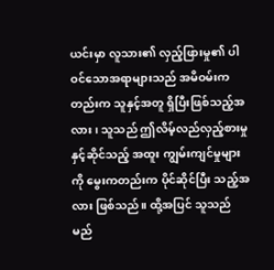ယင်းမှာ လူသား၏ လှည့်ဖြားမှု၏ ပါဝင်သောအရာများသည် အမိဝမ်းကတည်းက သူနှင့်အတူ ရှိပြီးဖြစ်သည့်အလား၊ သူသည် ဤလိမ့်လည်လှည့်စားမှု နှင့်ဆိုင်သည့် အထူး ကျွမ်းကျင်မှုများကို မွေးကတည်းက ပိုင်ဆိုင်ပြီး သည့်အလား ဖြစ်သည်။ ထို့အပြင် သူသည် မည်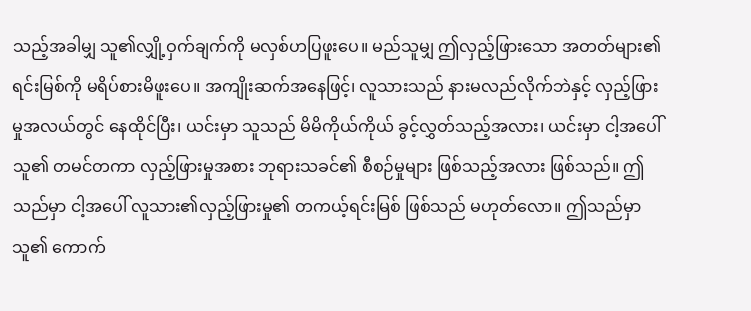သည့်အခါမျှ သူ၏လျှို့ဝှက်ချက်ကို မလှစ်ဟပြဖူးပေ။ မည်သူမျှ ဤလှည့်ဖြားသော အတတ်များ၏ ရင်းမြစ်ကို မရိပ်စားမိဖူးပေ။ အကျိုးဆက်အနေဖြင့်၊ လူသားသည် နားမလည်လိုက်ဘဲနှင့် လှည့်ဖြားမှုအလယ်တွင် နေထိုင်ပြီး၊ ယင်းမှာ သူသည် မိမိကိုယ်ကိုယ် ခွင့်လွှတ်သည့်အလား၊ ယင်းမှာ ငါ့အပေါ် သူ၏ တမင်တကာ လှည့်ဖြားမှုအစား ဘုရားသခင်၏ စီစဉ်မှုများ ဖြစ်သည့်အလား ဖြစ်သည်။ ဤသည်မှာ ငါ့အပေါ် လူသား၏လှည့်ဖြားမှု၏ တကယ့်ရင်းမြစ် ဖြစ်သည် မဟုတ်လော။ ဤသည်မှာ သူ၏ ကောက်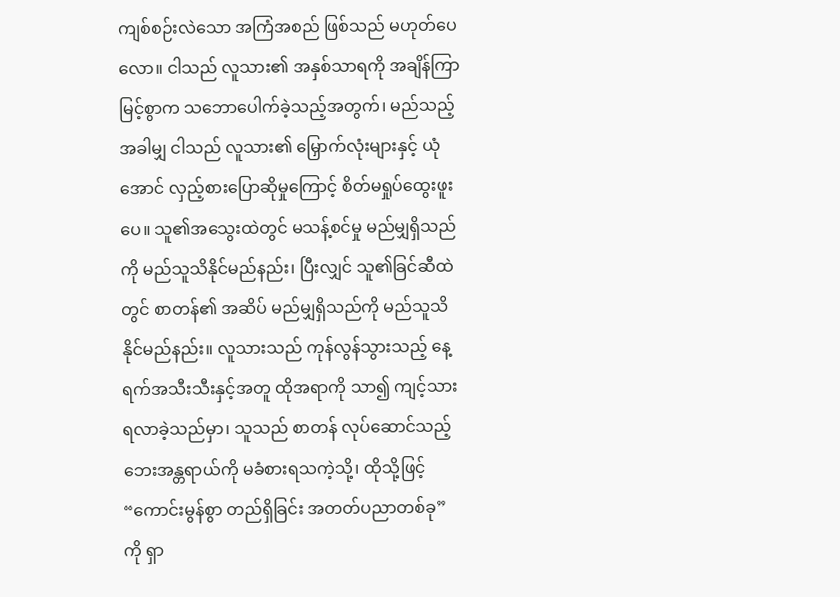ကျစ်စဉ်းလဲသော အကြံအစည် ဖြစ်သည် မဟုတ်ပေလော။ ငါသည် လူသား၏ အနှစ်သာရကို အချိန်ကြာမြင့်စွာက သဘောပေါက်ခဲ့သည့်အတွက်၊ မည်သည့်အခါမျှ ငါသည် လူသား၏ မြှောက်လုံးများနှင့် ယုံအောင် လှည့်စားပြောဆိုမှုကြောင့် စိတ်မရှုပ်ထွေးဖူးပေ။ သူ၏အသွေးထဲတွင် မသန့်စင်မှု မည်မျှရှိသည်ကို မည်သူသိနိုင်မည်နည်း၊ ပြီးလျှင် သူ၏ခြင်ဆီထဲတွင် စာတန်၏ အဆိပ် မည်မျှရှိသည်ကို မည်သူသိနိုင်မည်နည်း။ လူသားသည် ကုန်လွန်သွားသည့် နေ့ရက်အသီးသီးနှင့်အတူ ထိုအရာကို သာ၍ ကျင့်သားရလာခဲ့သည်မှာ၊ သူသည် စာတန် လုပ်ဆောင်သည့် ဘေးအန္တရာယ်ကို မခံစားရသကဲ့သို့၊ ထိုသို့ဖြင့် “ကောင်းမွန်စွာ တည်ရှိခြင်း အတတ်ပညာတစ်ခု” ကို ရှာ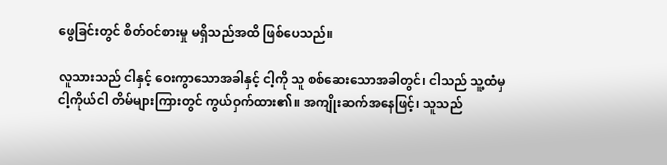ဖွေခြင်းတွင် စိတ်ဝင်စားမှု မရှိသည်အထိ ဖြစ်ပေသည်။

လူသားသည် ငါနှင့် ဝေးကွာသောအခါနှင့် ငါ့ကို သူ စစ်ဆေးသောအခါတွင်၊ ငါသည် သူ့ထံမှ ငါ့ကိုယ်ငါ တိမ်များကြားတွင် ကွယ်ဝှက်ထား၏။ အကျိုးဆက်အနေဖြင့်၊ သူသည်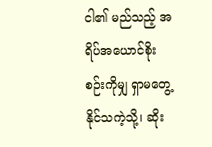ငါ၏ မည်သည့် အရိပ်အယောင်စိုးစဉ်းကိုမျှ ရှာမတွေ့နိုင်သကဲ့သို့၊ ဆိုး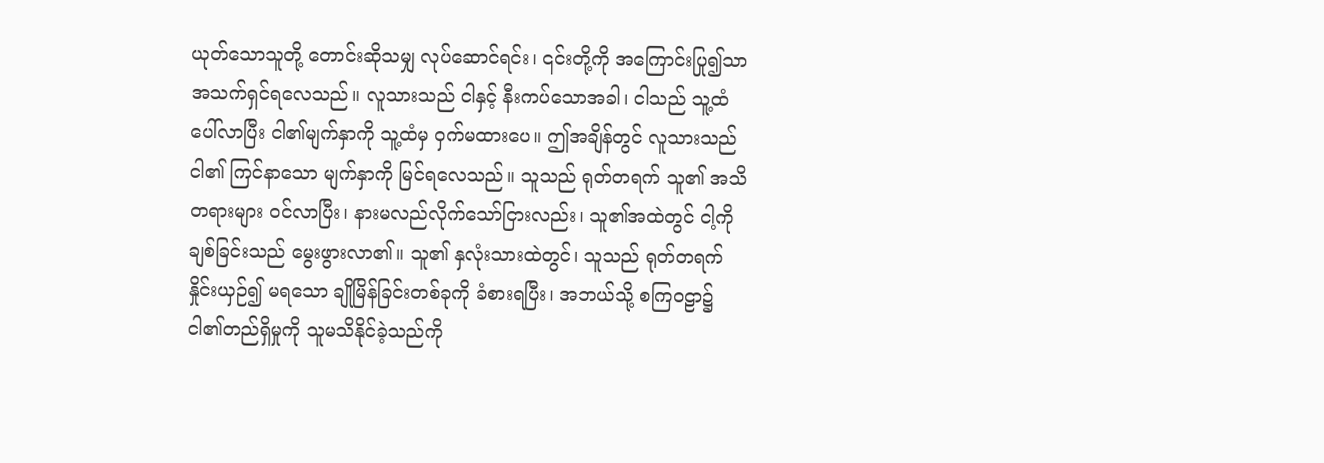ယုတ်သောသူတို့ တောင်းဆိုသမျှ လုပ်ဆောင်ရင်း၊ ၎င်းတို့ကို အကြောင်းပြု၍သာ အသက်ရှင်ရလေသည်။ လူသားသည် ငါနှင့် နီးကပ်သောအခါ၊ ငါသည် သူ့ထံ ပေါ်လာပြီး ငါ၏မျက်နှာကို သူ့ထံမှ ဝှက်မထားပေ။ ဤအချိန်တွင် လူသားသည် ငါ၏ ကြင်နာသော မျက်နှာကို မြင်ရလေသည်။ သူသည် ရုတ်တရက် သူ၏ အသိတရားများ ဝင်လာပြီး၊ နားမလည်လိုက်သော်ငြားလည်း၊ သူ၏အထဲတွင် ငါ့ကို ချစ်ခြင်းသည် မွေးဖွားလာ၏။ သူ၏ နှလုံးသားထဲတွင်၊ သူသည် ရုတ်တရက် နှိုင်းယှဉ်၍ မရသော ချိုမြိန်ခြင်းတစ်ခုကို ခံစားရပြီး၊ အဘယ်သို့ စကြဝဠာ၌ ငါ၏တည်ရှိမှုကို သူမသိနိုင်ခဲ့သည်ကို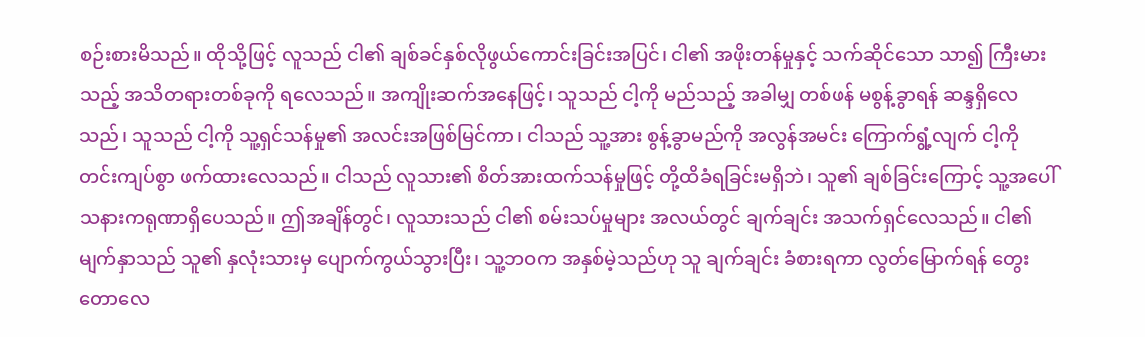စဉ်းစားမိသည်။ ထိုသို့ဖြင့် လူသည် ငါ၏ ချစ်ခင်နှစ်လိုဖွယ်ကောင်းခြင်းအပြင်၊ ငါ၏ အဖိုးတန်မှုနှင့် သက်ဆိုင်သော သာ၍ ကြီးမားသည့် အသိတရားတစ်ခုကို ရလေသည်။ အကျိုးဆက်အနေဖြင့်၊ သူသည် ငါ့ကို မည်သည့် အခါမျှ တစ်ဖန် မစွန့်ခွာရန် ဆန္ဒရှိလေသည်၊ သူသည် ငါ့ကို သူ့ရှင်သန်မှု၏ အလင်းအဖြစ်မြင်ကာ၊ ငါသည် သူ့အား စွန့်ခွာမည်ကို အလွန်အမင်း ကြောက်ရွံ့လျက် ငါ့ကို တင်းကျပ်စွာ ဖက်ထားလေသည်။ ငါသည် လူသား၏ စိတ်အားထက်သန်မှုဖြင့် တို့ထိခံရခြင်းမရှိဘဲ၊ သူ၏ ချစ်ခြင်းကြောင့် သူ့အပေါ် သနားကရုဏာရှိပေသည်။ ဤအချိန်တွင်၊ လူသားသည် ငါ၏ စမ်းသပ်မှုများ အလယ်တွင် ချက်ချင်း အသက်ရှင်လေသည်။ ငါ၏ မျက်နှာသည် သူ၏ နှလုံးသားမှ ပျောက်ကွယ်သွားပြီး၊ သူ့ဘဝက အနှစ်မဲ့သည်ဟု သူ ချက်ချင်း ခံစားရကာ လွတ်မြောက်ရန် တွေးတောလေ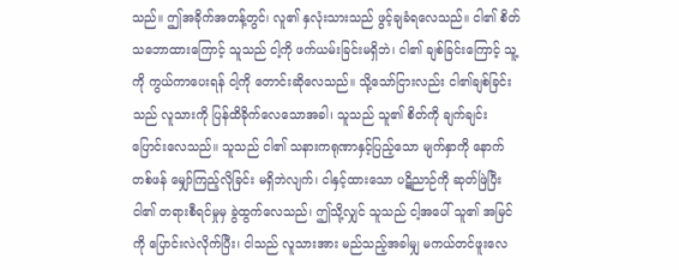သည်။ ဤအခိုက်အတန့်တွင်၊ လူ၏ နှလုံးသားသည် ဖွင့်ချခံရလေသည်။ ငါ၏ စိတ်သဘောထားကြောင့် သူသည် ငါ့ကို ဖက်ယမ်းခြင်းမရှိဘဲ၊ ငါ၏ ချစ်ခြင်းကြောင့် သူ့ကို ကွယ်ကာပေးရန် ငါ့ကို တောင်းဆိုလေသည်။ သို့သော်ငြားလည်း ငါ၏ချစ်ခြင်းသည် လူသားကို ပြန်ထိခိုက်လေသောအခါ၊ သူသည် သူ၏ စိတ်ကို ချက်ချင်း ပြောင်းလေသည်။ သူသည် ငါ၏ သနားကရုဏာနှင့်ပြည့်သော မျက်နှာကို နောက်တစ်ဖန် မျှော်ကြည့်လိုခြင်း မရှိဘဲလျက်၊ ငါနှင့်ထားသော ပဋိညာဉ်ကို ဆုတ်ဖြဲပြီး ငါ၏ တရားစီရင်မှုမှ ခွဲထွက်လေသည်၊ ဤသို့လျှင် သူသည် ငါ့အပေါ် သူ၏ အမြင်ကို ပြောင်းလဲလိုက်ပြီး၊ ငါသည် လူသားအား မည်သည့်အခါမျှ မကယ်တင်ဖူးလေ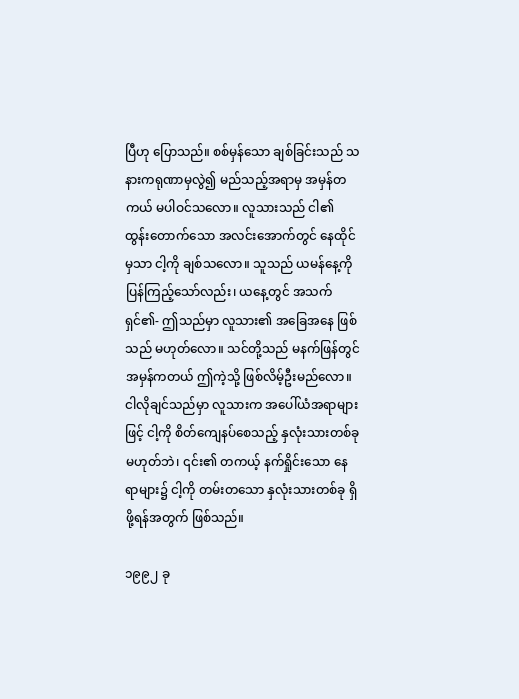ပြီဟု ပြောသည်။ စစ်မှန်သော ချစ်ခြင်းသည် သနားကရုဏာမှလွဲ၍ မည်သည့်အရာမှ အမှန်တကယ် မပါဝင်သလော။ လူသားသည် ငါ၏ ထွန်းတောက်သော အလင်းအောက်တွင် နေထိုင်မှသာ ငါ့ကို ချစ်သလော။ သူသည် ယမန်နေ့ကို ပြန်ကြည့်သော်လည်း၊ ယနေ့တွင် အသက်ရှင်၏- ဤသည်မှာ လူသား၏ အခြေအနေ ဖြစ်သည် မဟုတ်လော။ သင်တို့သည် မနက်ဖြန်တွင် အမှန်ကတယ် ဤကဲ့သို့ ဖြစ်လိမ့်ဦးမည်လော။ ငါလိုချင်သည်မှာ လူသားက အပေါ်ယံအရာများဖြင့် ငါ့ကို စိတ်ကျေနပ်စေသည့် နှလုံးသားတစ်ခု မဟုတ်ဘဲ၊ ၎င်း၏ တကယ့် နက်ရှိုင်းသော နေရာများ၌ ငါ့ကို တမ်းတသော နှလုံးသားတစ်ခု ရှိဖို့ရန်အတွက် ဖြစ်သည်။

၁၉၉၂ ခု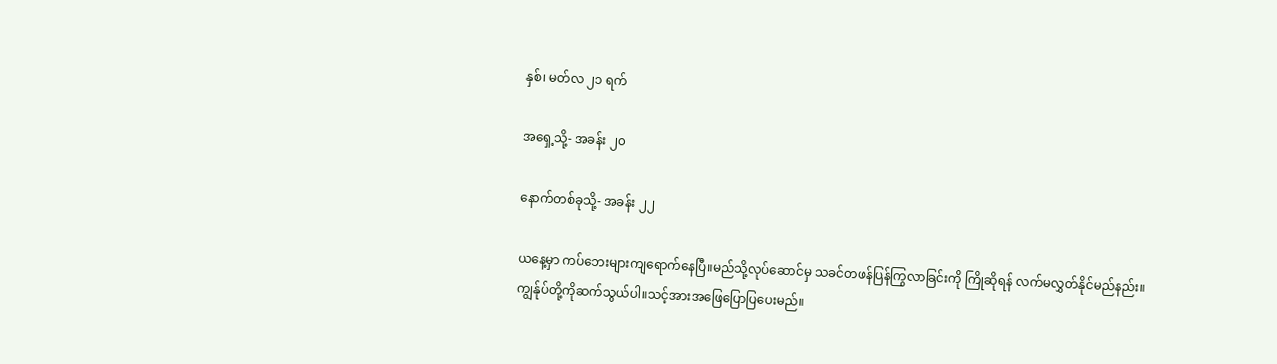နှစ်၊ မတ်လ ၂၁ ရက်

အရှေ့သို့- အခန်း ၂၀

နောက်တစ်ခုသို့- အခန်း ၂၂

ယနေ့မှာ ကပ်ဘေးများကျရောက်နေပြီ။မည်သို့လုပ်ဆောင်မှ သခင်တဖန်ပြန်ကြွလာခြင်းကို ကြိုဆိုရန် လက်မလွှတ်နိုင်မည်နည်း။ကျွန်ုပ်တို့ကိုဆက်သွယ်ပါ။သင့်အားအဖြေပြောပြပေးမည်။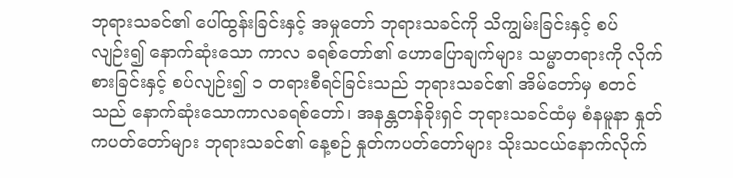ဘုရားသခင်၏ ပေါ်ထွန်းခြင်းနှင့် အမှုတော် ဘုရားသခင်ကို သိကျွမ်းခြင်းနှင့် စပ်လျဉ်း၍ နောက်ဆုံးသော ကာလ ခရစ်တော်၏ ဟောပြောချက်များ သမ္မာတရားကို လိုက်စားခြင်းနှင့် စပ်လျဉ်း၍ ၁ တရားစီရင်ခြင်းသည် ဘုရားသခင်၏ အိမ်တော်မှ စတင်သည် နောက်ဆုံးသောကာလခရစ်တော်၊ အနန္တတန်ခိုးရှင် ဘုရားသခင်ထံမှ စံနမူနာ နှုတ်ကပတ်တော်များ ဘုရားသခင်၏ နေ့စဉ် နှုတ်ကပတ်တော်များ သိုးသငယ်နောက်လိုက်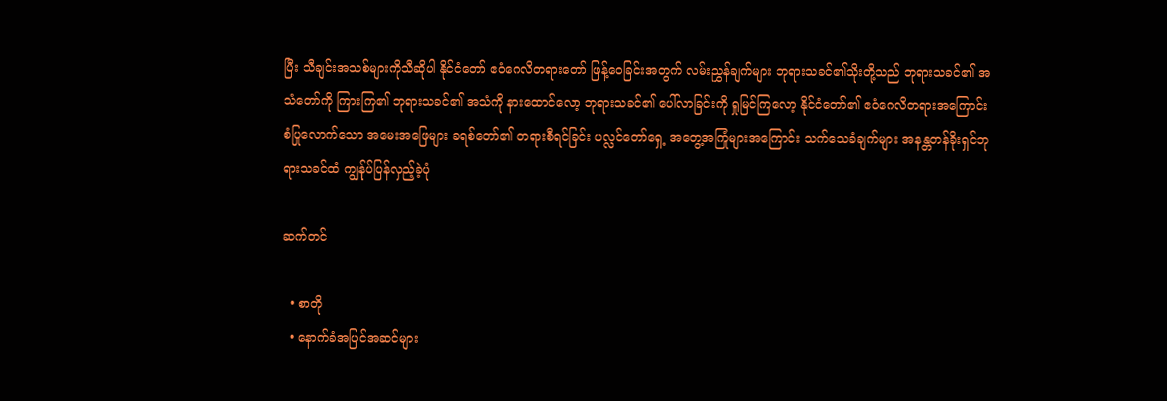ပြီး သီချင်းအသစ်များကိုသီဆိုပါ နိုင်ငံတော် ဧဝံဂေလိတရားတော် ဖြန့်ဝေခြင်းအတွက် လမ်းညွှန်ချက်များ ဘုရားသခင်၏သိုးတို့သည် ဘုရားသခင်၏ အသံတော်ကို ကြားကြ၏ ဘုရားသခင်၏ အသံကို နားထောင်လော့ ဘုရားသခင်၏ ပေါ်လာခြင်းကို ရှုမြင်ကြလော့ နိုင်ငံတော်၏ ဧဝံဂေလိတရားအကြောင်း စံပြုလောက်သော အမေးအဖြေများ ခရစ်တော်၏ တရားစီရင်ခြင်း ပလ္လင်တော်ရှေ့ အတွေ့အကြုံများအကြောင်း သက်သေခံချက်များ အနန္တတန်ခိုးရှင်ဘုရားသခင်ထံ ကျွန်ုပ်ပြန်လှည့်ခဲ့ပုံ

ဆက်တင်

  • စာတို
  • နောက်ခံအပြင်အဆင်များ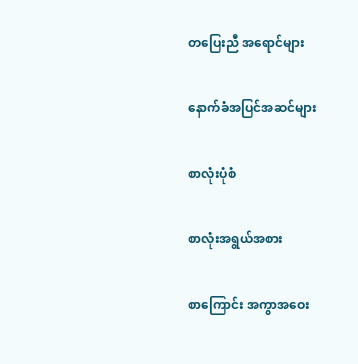တပြေးညီ အရောင်များ

နောက်ခံအပြင်အဆင်များ

စာလုံးပုံစံ

စာလုံးအရွယ်အစား

စာကြောင်း အကွာအဝေး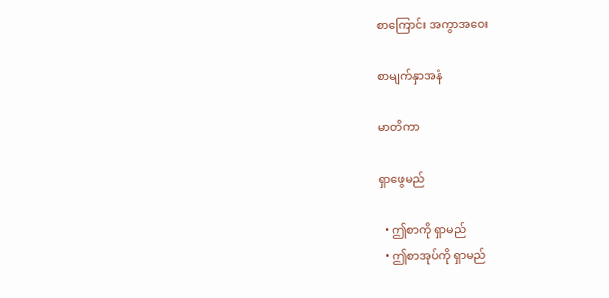စာကြောင်း အကွာအဝေး

စာမျက်နှာအနံ

မာတိကာ

ရှာဖွေမည်

  • ဤစာကို ရှာမည်
  • ဤစာအုပ်ကို ရှာမည်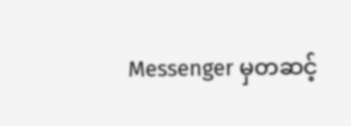Messenger မှတဆင့်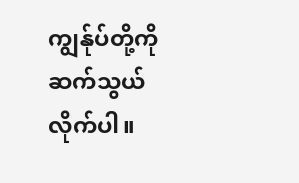ကျွန်ုပ်တို့ကို ဆက်သွယ်လိုက်ပါ။